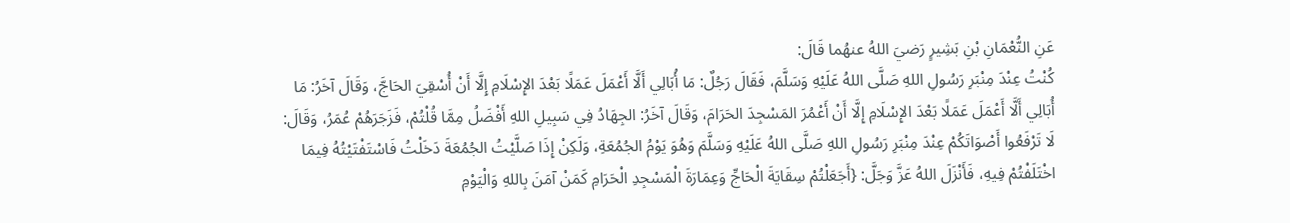عَنِ النُّعْمَانِ بْنِ بَشِيرٍ رَضيَ اللهُ عنهُما قَالَ:
كُنْتُ عِنْدَ مِنْبَرِ رَسُولِ اللهِ صَلَّى اللهُ عَلَيْهِ وَسَلَّمَ، فَقَالَ رَجُلٌ: مَا أُبَالِي أَلَّا أَعْمَلَ عَمَلًا بَعْدَ الإِسْلَامِ إِلَّا أَنْ أُسْقِيَ الحَاجَّ، وَقَالَ آخَرُ: مَا أُبَالِي أَلَّا أَعْمَلَ عَمَلًا بَعْدَ الإِسْلَامِ إِلَّا أَنْ أَعْمُرَ المَسْجِدَ الحَرَامَ، وَقَالَ آخَرُ: الجِهَادُ فِي سَبِيلِ اللهِ أَفْضَلُ مِمَّا قُلْتُمْ، فَزَجَرَهُمْ عُمَرُ، وَقَالَ: لَا تَرْفَعُوا أَصْوَاتَكُمْ عِنْدَ مِنْبَرِ رَسُولِ اللهِ صَلَّى اللهُ عَلَيْهِ وَسَلَّمَ وَهُوَ يَوْمُ الجُمُعَةِ، وَلَكِنْ إِذَا صَلَّيْتُ الجُمُعَةَ دَخَلْتُ فَاسْتَفْتَيْتُهُ فِيمَا اخْتَلَفْتُمْ فِيهِ، فَأَنْزَلَ اللهُ عَزَّ وَجَلَّ: {أَجَعَلْتُمْ سِقَايَةَ الْحَاجِّ وَعِمَارَةَ الْمَسْجِدِ الْحَرَامِ كَمَنْ آمَنَ بِاللهِ وَالْيَوْمِ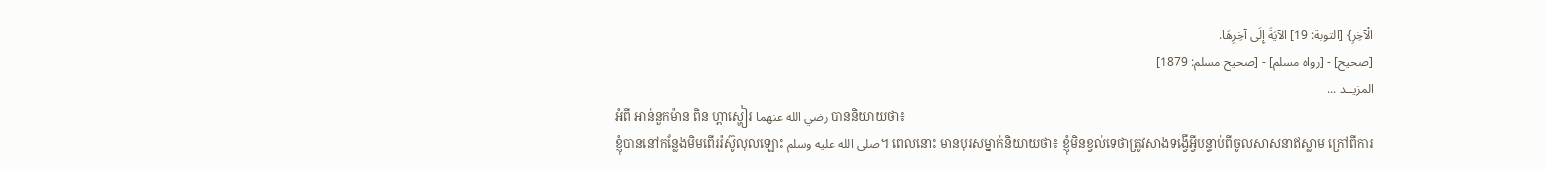الْآخِرِ} [التوبة: 19] الآيَةَ إِلَى آخِرِهَا.
[صحيح] - [رواه مسلم] - [صحيح مسلم: 1879]
المزيــد ...
អំពី អាន់នួកម៉ាន ពិន ហ្ពាស្ហៀរ رضي الله عنهما បាននិយាយថា៖
ខ្ញុំបាននៅកន្លែងមិមពើររ៉ស៊ូលុលឡោះ صلى الله عليه وسلم។ ពេលនោះ មានបុរសម្នាក់និយាយថា៖ ខ្ញុំមិនខ្វល់ទេថាត្រូវសាងទង្វើអ្វីបន្ទាប់ពីចូលសាសនាឥស្លាម ក្រៅពីការ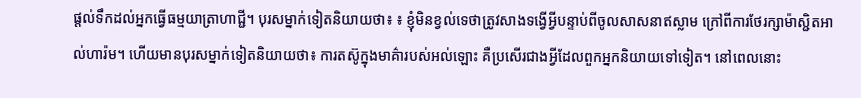ផ្តល់ទឹកដល់អ្នកធ្វើធម្មយាត្រាហាជ្ជី។ បុរសម្នាក់ទៀតនិយាយថា៖ ៖ ខ្ញុំមិនខ្វល់ទេថាត្រូវសាងទង្វើអ្វីបន្ទាប់ពីចូលសាសនាឥស្លាម ក្រៅពីការថែរក្សាម៉ាស្ជិតអាល់ហារ៉ម។ ហើយមានបុរសម្នាក់ទៀតនិយាយថា៖ ការតស៊ូក្នុងមាគ៌ារបស់អល់ឡោះ គឺប្រសើរជាងអ្វីដែលពួកអ្នកនិយាយទៅទៀត។ នៅពេលនោះ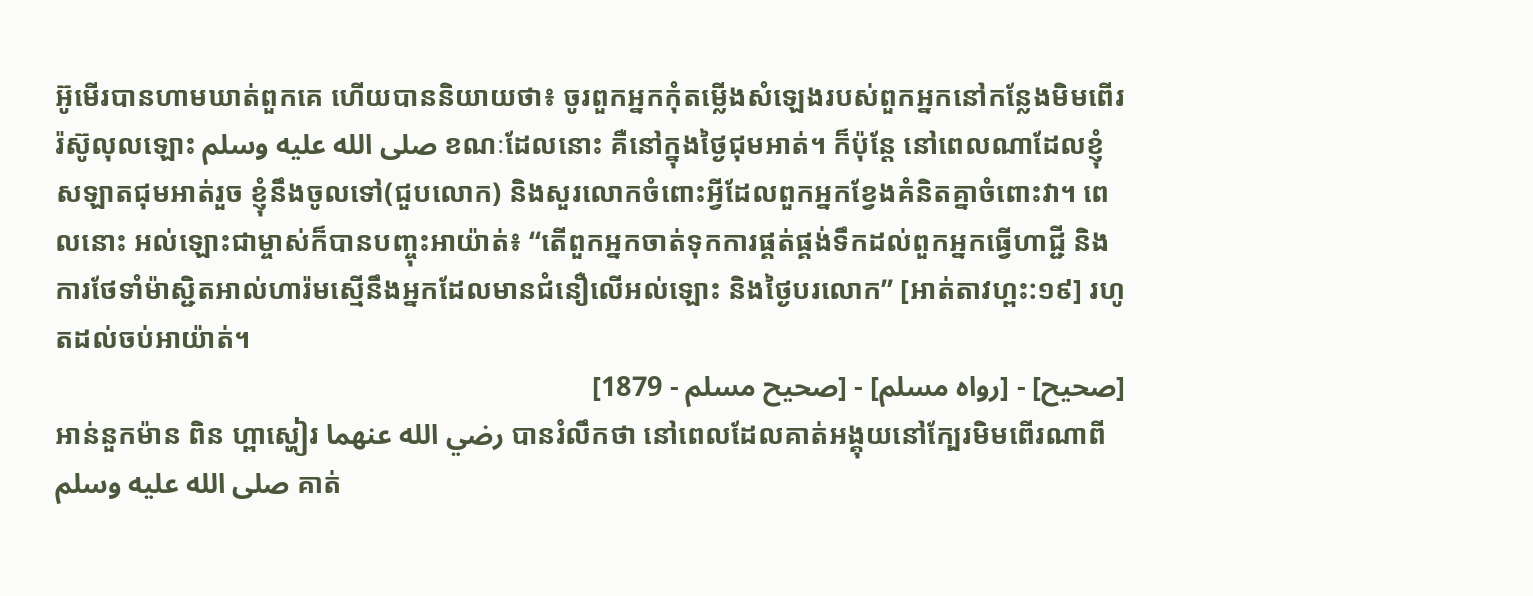អ៊ូមើរបានហាមឃាត់ពួកគេ ហើយបាននិយាយថា៖ ចូរពួកអ្នកកុំតម្លើងសំឡេងរបស់ពួកអ្នកនៅកន្លែងមិមពើររ៉ស៊ូលុលឡោះ صلى الله عليه وسلم ខណៈដែលនោះ គឺនៅក្នុងថ្ងៃជុមអាត់។ ក៏ប៉ុន្តែ នៅពេលណាដែលខ្ញុំសឡាតជុមអាត់រួច ខ្ញុំនឹងចូលទៅ(ជួបលោក) និងសួរលោកចំពោះអ្វីដែលពួកអ្នកខ្វែងគំនិតគ្នាចំពោះវា។ ពេលនោះ អល់ឡោះជាម្ចាស់ក៏បានបញ្ចុះអាយ៉ាត់៖ “តើពួកអ្នកចាត់ទុកការផ្គត់ផ្គង់ទឹកដល់ពួកអ្នកធ្វើហាជ្ជី និងការថែទាំម៉ាស្ជិតអាល់ហារ៉មស្មើនឹងអ្នកដែលមានជំនឿលើអល់ឡោះ និងថ្ងៃបរលោក” [អាត់តាវហ្ពះ:១៩] រហូតដល់ចប់អាយ៉ាត់។
[صحيح] - [رواه مسلم] - [صحيح مسلم - 1879]
អាន់នួកម៉ាន ពិន ហ្ពាស្ហៀរ رضي الله عنهما បានរំលឹកថា នៅពេលដែលគាត់អង្គុយនៅក្បែរមិមពើរណាពី صلى الله عليه وسلم គាត់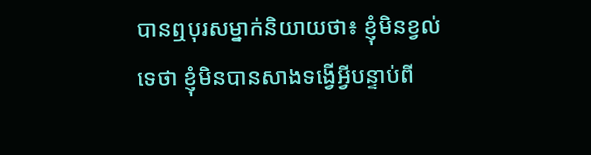បានឮបុរសម្នាក់និយាយថា៖ ខ្ញុំមិនខ្វល់ទេថា ខ្ញុំមិនបានសាងទង្វើអ្វីបន្ទាប់ពី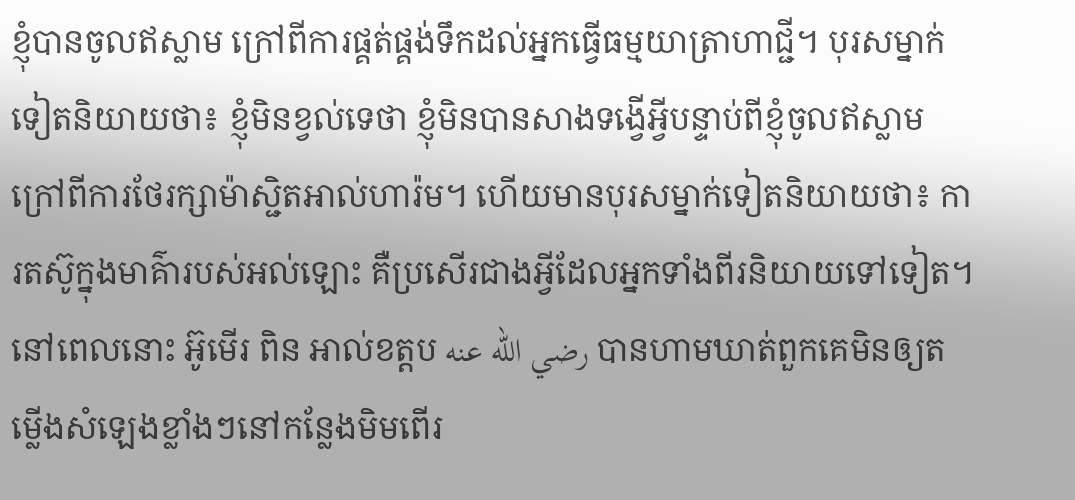ខ្ញុំបានចូលឥស្លាម ក្រៅពីការផ្គត់ផ្គង់ទឹកដល់អ្នកធ្វើធម្មយាត្រាហាជ្ជី។ បុរសម្នាក់ទៀតនិយាយថា៖ ខ្ញុំមិនខ្វល់ទេថា ខ្ញុំមិនបានសាងទង្វើអ្វីបន្ទាប់ពីខ្ញុំចូលឥស្លាម ក្រៅពីការថែរក្សាម៉ាស្ជិតអាល់ហារ៉ម។ ហើយមានបុរសម្នាក់ទៀតនិយាយថា៖ ការតស៊ូក្នុងមាគ៌ារបស់អល់ឡោះ គឺប្រសើរជាងអ្វីដែលអ្នកទាំងពីរនិយាយទៅទៀត។ នៅពេលនោះ អ៊ូមើរ ពិន អាល់ខត្តប رضي الله عنه បានហាមឃាត់ពួកគេមិនឲ្យតម្លើងសំឡេងខ្លាំងៗនៅកន្លែងមិមពើរ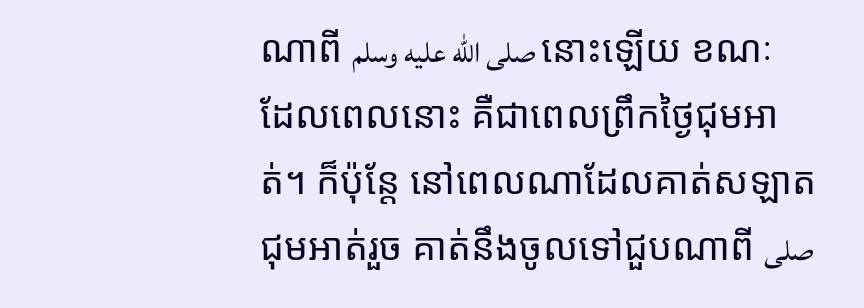ណាពី صلى الله عليه وسلم នោះឡើយ ខណៈដែលពេលនោះ គឺជាពេលព្រឹកថ្ងៃជុមអាត់។ ក៏ប៉ុន្តែ នៅពេលណាដែលគាត់សឡាតជុមអាត់រួច គាត់នឹងចូលទៅជួបណាពី صلى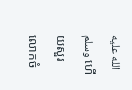الله عليه وسلم ហើយសួរលោកចំ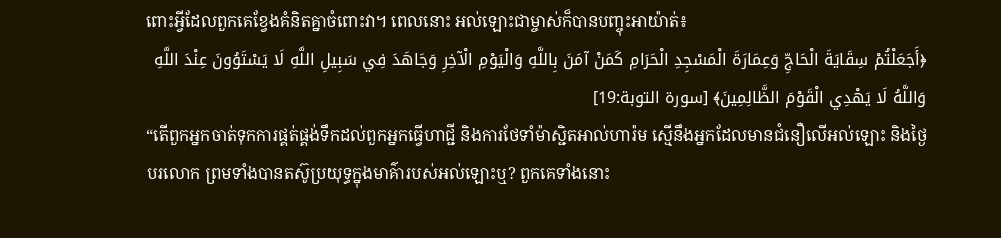ពោះអ្វីដែលពួកគេខ្វែងគំនិតគ្នាចំពោះវា។ ពេលនោះ អល់ឡោះជាម្ចាស់ក៏បានបញ្ចុះអាយ៉ាត់៖
﴿أَجَعَلْتُمْ سِقَايَةَ الْحَاجِّ وَعِمَارَةَ الْمَسْجِدِ الْحَرَامِ كَمَنْ آمَنَ بِاللَّهِ وَالْيَوْمِ الْآخِرِ وَجَاهَدَ فِي سَبِيلِ اللَّهِ لَا يَسْتَوُونَ عِنْدَ اللَّهِ وَاللَّهُ لَا يَهْدِي الْقَوْمَ الظَّالِمِينَ﴾ [سورة التوبة:19]
“តើពួកអ្នកចាត់ទុកការផ្គត់ផ្គង់ទឹកដល់ពួកអ្នកធ្វើហាជ្ជី និងការថែទាំម៉ាស្ជិតអាល់ហារ៉ម ស្មើនឹងអ្នកដែលមានជំនឿលើអល់ឡោះ និងថ្ងៃបរលោក ព្រមទាំងបានតស៊ូប្រយុទ្ធក្នុងមាគ៌ារបស់អល់ឡោះឬ? ពួកគេទាំងនោះ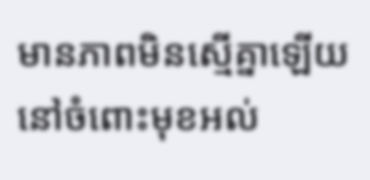មានភាពមិនស្មើគ្នាឡើយនៅចំពោះមុខអល់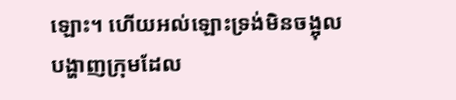ឡោះ។ ហើយអល់ឡោះទ្រង់មិនចង្អុលបង្ហាញក្រុមដែល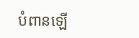បំពានឡើ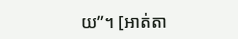យ”។ [អាត់តា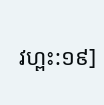វហ្ពះ:១៩]